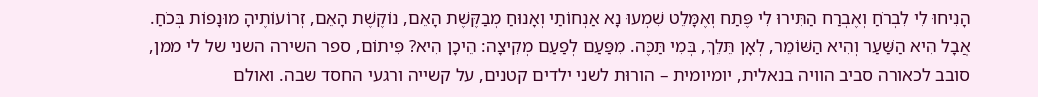הָנִיחוּ לִי לִבְרֹחַ וְאֶבְרַח הַתִּירוּ לִי פֶּתַח וְאֶמָּלֵט שִׁמְעוּ נָא אַנְחוֹתַי וְאָנוּחַ מְבַקֶּשֶׁת הָאֵם, נוֹקֶשֶׁת הָאֵם, זְרוֹעוֹתֶיהָ מוּנָפוֹת בְּכֹחַ. אֲבָל הִיא הַשַּׁעַר וְהִיא הַשּׁוֹמֵר, לְאָן תֵּלֵךְ, בְּמִי תַּכֶּה. מִפַּעַם לְפַעַם מְקִיצָה: הֵיכָן הִיא? פִּיתוֹם, ספר השירה השני של לי ממן, סובב לכאורה סביב הוויה בנאלית, יומיומית – הורוּת לשני ילדים קטנים, על קשייה ורגעי החסד שבה. ואולם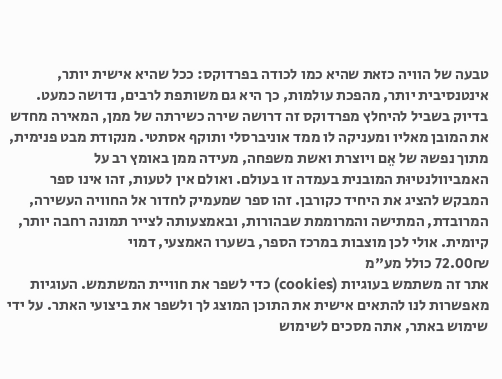טבעה של הוויה כזאת שהיא כמו לכודה בפרדוקס: ככל שהיא אישית יותר, אינטנסיבית יותר, מהפכת עולמות, כך היא גם משותפת לרבים, נדושה כמעט. בדיוק בשביל להיחלץ מפרדוקס זה דרושה שירה כשירתה של ממן, המאירה מחדש את המובן מאליו ומעניקה לו ממד אוניברסלי ותוקף אסתטי. מנקודת מבט פנימית, מתוך נפשהּ של אֵם ויוצרת ואשת משפחה, מעידה ממן באומץ רב על האמביוולנטיוּת המובנית בעמדה זו בעולם. ואולם אין לטעות, זהו אינו ספר המבקש להציג את היחיד כקורבן. זהו ספר שמעמיק לחדור אל החוויה העשירה, המרובדת, המתישה והמרוממת שבהורות, ובאמצעותה לצייר תמונה רחבה יותר, קיומית. אולי לכן מוצבות במרכז הספר, בשערו האמצעי, דמוי
72.00₪ כולל מע"מ
אתר זה משתמש בעוגיות (cookies) כדי לשפר את חוויית המשתמש. העוגיות מאפשרות לנו להתאים אישית את התוכן המוצג לך ולשפר את ביצועי האתר. על ידי שימוש באתר, אתה מסכים לשימוש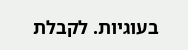בעוגיות. לקבלת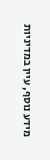מידע נוסף, עיין במדיניות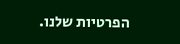הפרטיות שלנו.